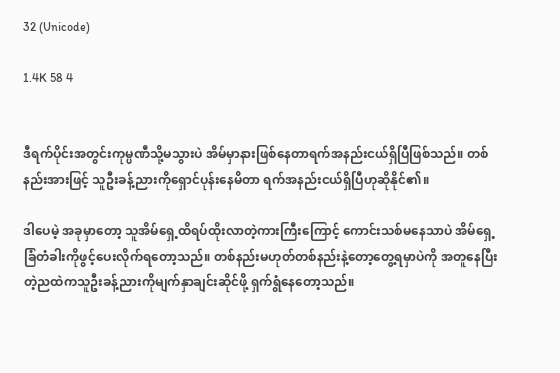32 (Unicode)

1.4K 58 4


ဒီရက်ပိုင်းအတွင်းကုမ္ပဏီသို့မသွားပဲ အိမ်မှာနားဖြစ်နေတာရက်အနည်းငယ်ရှိပြီဖြစ်သည်။ တစ်နည်းအားဖြင့် သူဦးခန့်ညားကိုရှောင်ပုန်းနေမိတာ ရက်အနည်းငယ်ရှိပြီဟုဆိုနိုင်၏။

ဒါပေမဲ့ အခုမှာတော့ သူအိမ်ရှေ့ထိရပ်ထိုးလာတဲ့ကားကြီးကြောင့် ကောင်းသစ်မနေသာပဲ အိမ်ရှေ့ခြံတံခါးကိုဖွင့်ပေးလိုက်ရတော့သည်။ တစ်နည်းမဟုတ်တစ်နည်းနဲ့တော့တွေ့ရမှာပဲကို အတူနေပြီးတဲ့ညထဲကသူဦးခန့်ညားကိုမျက်နှာချင်းဆိုင်ဖို့ ရှက်ရွံနေတော့သည်။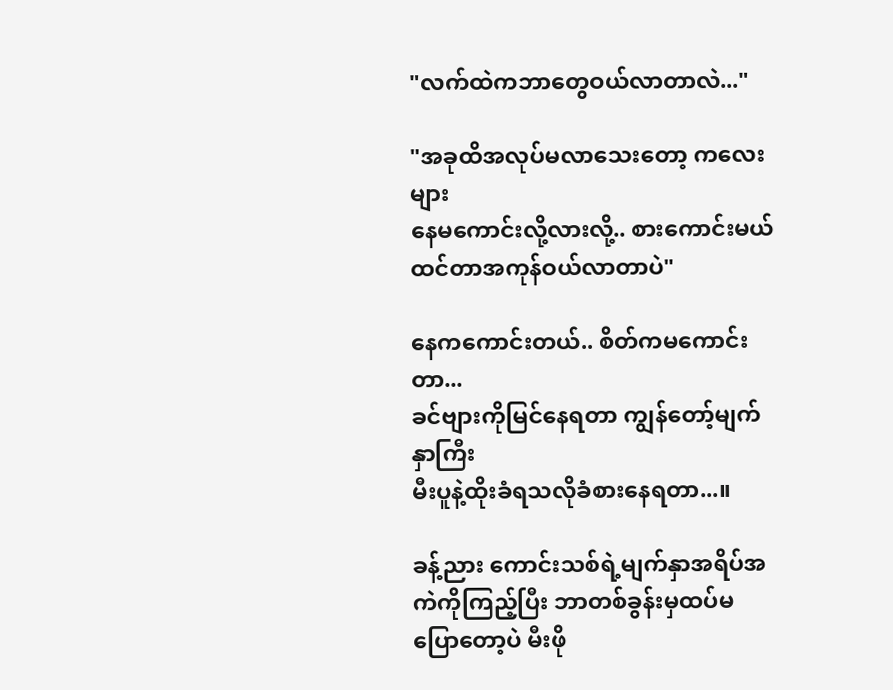"လက်ထဲကဘာတွေဝယ်လာတာလဲ..."

"အခုထိအလုပ်မလာသေးတော့ ကလေးများ
နေမကောင်းလို့လားလို့.. စားကောင်းမယ်ထင်တာအကုန်ဝယ်လာတာပဲ"

နေကကောင်းတယ်.. စိတ်ကမကောင်းတာ...
ခင်ဗျားကိုမြင်နေရတာ ကျွန်တော့်မျက်နှာကြီး
မီးပူနဲ့ထိုးခံရသလိုခံစားနေရတာ...။

ခန့်ညား ကောင်းသစ်ရဲ့မျက်နှာအရိပ်အကဲကိုကြည့်ပြီး ဘာတစ်ခွန်းမှထပ်မပြောတော့ပဲ မီးဖို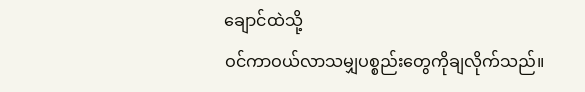ချောင်ထဲသို့
ဝင်ကာဝယ်လာသမျှပစ္စည်းတွေကိုချလိုက်သည်။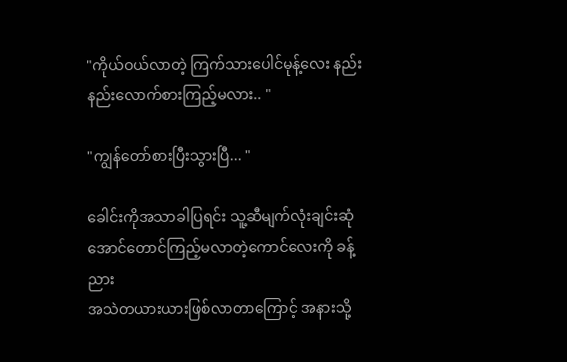"ကိုယ်ဝယ်လာတဲ့ ကြက်သားပေါင်မုန့်လေး နည်းနည်းလောက်စားကြည့်မလား.. "

"ကျွန်တော်စားပြီးသွားပြီ... "

ခေါင်းကိုအသာခါပြရင်း သူ့ဆီမျက်လုံးချင်းဆုံအောင်တောင်ကြည့်မလာတဲ့ကောင်လေးကို ခန့်ညား
အသဲတယားယားဖြစ်လာတာကြောင့် အနားသို့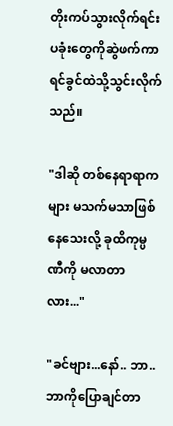တိုးကပ်သွားလိုက်ရင်းပခုံးတွေကိုဆွဲဖက်ကာ
ရင်ခွင်ထဲသို့သွင်းလိုက်သည်။

"ဒါဆို တစ်နေရာရာကများ မသက်မသာဖြစ်
နေသေးလို့ ခုထိကုမ္ပဏီကို မလာတာလား..."

"ခင်ဗျား...နော်.. ဘာ.. ဘာကိုပြောချင်တာ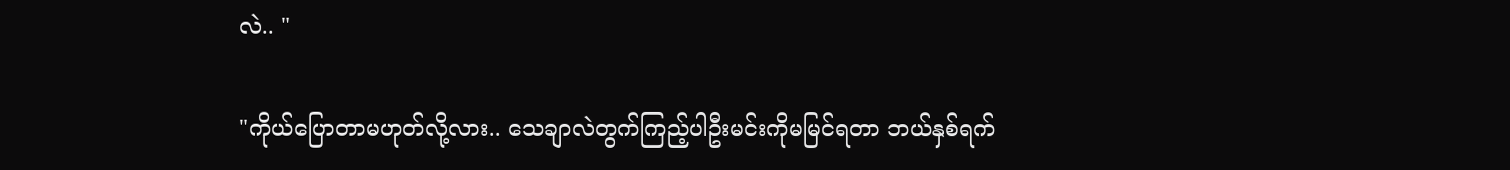လဲ.. "

"ကိုယ်ပြောတာမဟုတ်လို့လား.. သေချာလဲတွက်ကြည့်ပါဦးမင်းကိုမမြင်ရတာ ဘယ်နှစ်ရက်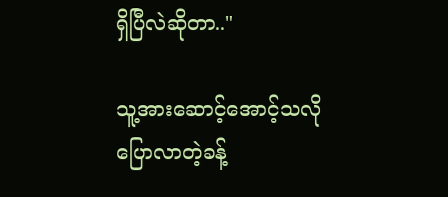ရှိပြီလဲဆိုတာ.."

သူ့အားဆောင့်အောင့်သလိုပြောလာတဲ့ခန့်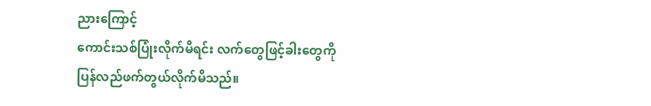ညားကြောင့်
ကောင်းသစ်ပြုံးလိုက်မိရင်း လက်တွေဖြင့်ခါးတွေကို
ပြန်လည်ဖက်တွယ်လိုက်မိသည်။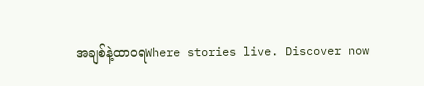အချစ်နဲ့ထာဝရWhere stories live. Discover now